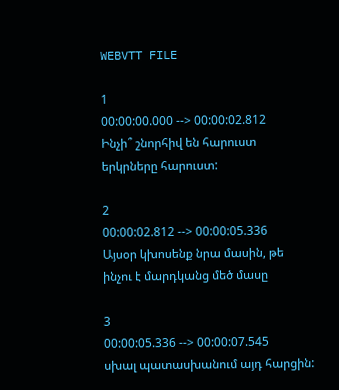WEBVTT FILE

1
00:00:00.000 --> 00:00:02.812
Ինչի՞ շնորհիվ են հարուստ
երկրները հարուստ:

2
00:00:02.812 --> 00:00:05.336
Այսօր կխոսենք նրա մասին, թե
ինչու է մարդկանց մեծ մասը

3
00:00:05.336 --> 00:00:07.545
սխալ պատասխանում այդ հարցին: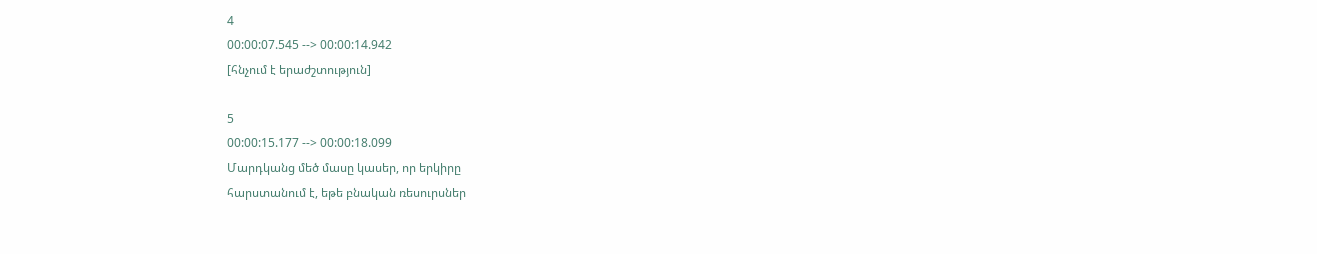4
00:00:07.545 --> 00:00:14.942
[հնչում է երաժշտություն]

5
00:00:15.177 --> 00:00:18.099
Մարդկանց մեծ մասը կասեր, որ երկիրը
հարստանում է, եթե բնական ռեսուրսներ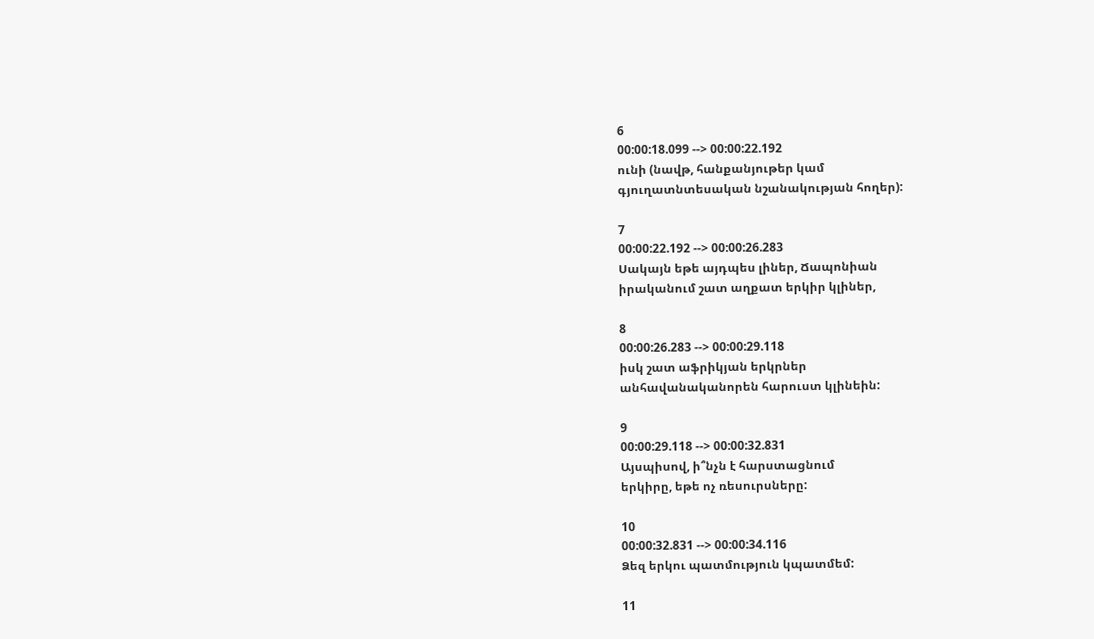6
00:00:18.099 --> 00:00:22.192
ունի (նավթ, հանքանյութեր կամ
գյուղատնտեսական նշանակության հողեր):

7
00:00:22.192 --> 00:00:26.283
Սակայն եթե այդպես լիներ, Ճապոնիան
իրականում շատ աղքատ երկիր կլիներ,

8
00:00:26.283 --> 00:00:29.118
իսկ շատ աֆրիկյան երկրներ
անհավանականորեն հարուստ կլինեին:

9
00:00:29.118 --> 00:00:32.831
Այսպիսով, ի՞նչն է հարստացնում
երկիրը, եթե ոչ ռեսուրսները:

10
00:00:32.831 --> 00:00:34.116
Ձեզ երկու պատմություն կպատմեմ:

11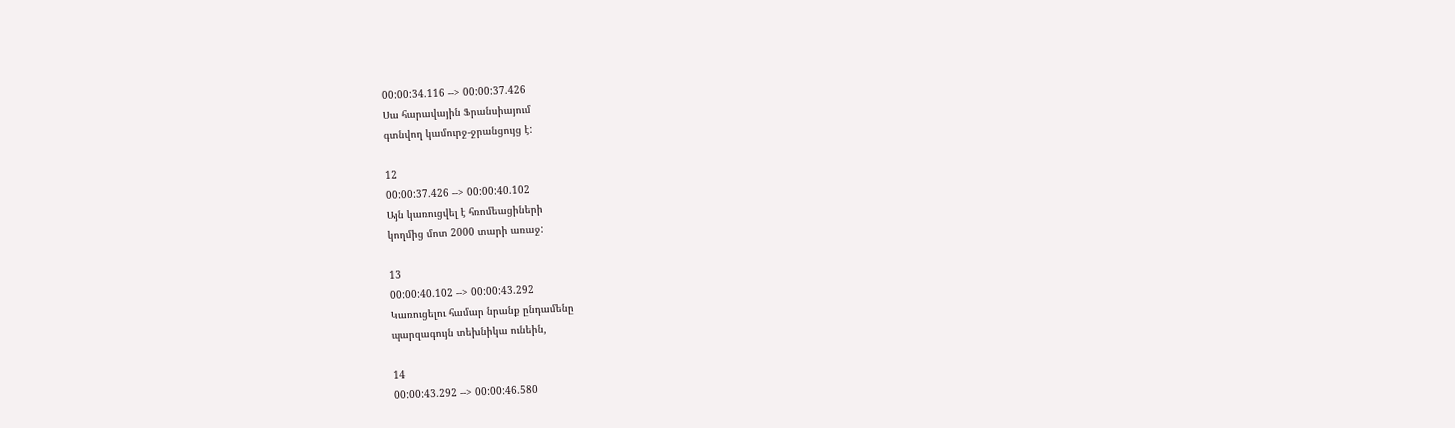00:00:34.116 --> 00:00:37.426
Սա հարավային Ֆրանսիայում
գտնվող կամուրջ-ջրանցույց է:

12
00:00:37.426 --> 00:00:40.102
Այն կառուցվել է հռոմեացիների
կողմից մոտ 2000 տարի առաջ:

13
00:00:40.102 --> 00:00:43.292
Կառուցելու համար նրանք ընդամենը
պարզագույն տեխնիկա ունեին,

14
00:00:43.292 --> 00:00:46.580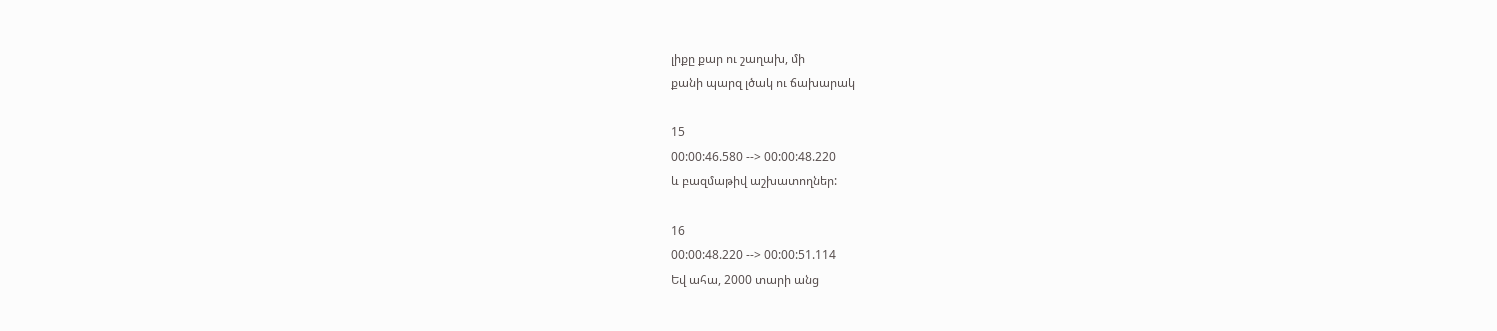լիքը քար ու շաղախ, մի
քանի պարզ լծակ ու ճախարակ

15
00:00:46.580 --> 00:00:48.220
և բազմաթիվ աշխատողներ:

16
00:00:48.220 --> 00:00:51.114
Եվ ահա, 2000 տարի անց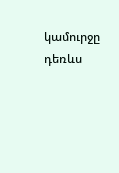կամուրջը դեռևս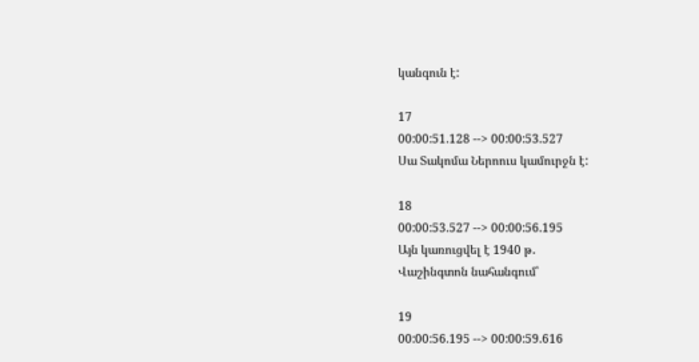կանգուն է:

17
00:00:51.128 --> 00:00:53.527
Սա Տակոմա Ներոուս կամուրջն է:

18
00:00:53.527 --> 00:00:56.195
Այն կառուցվել է 1940 թ․
Վաշինգտոն նահանգում՝

19
00:00:56.195 --> 00:00:59.616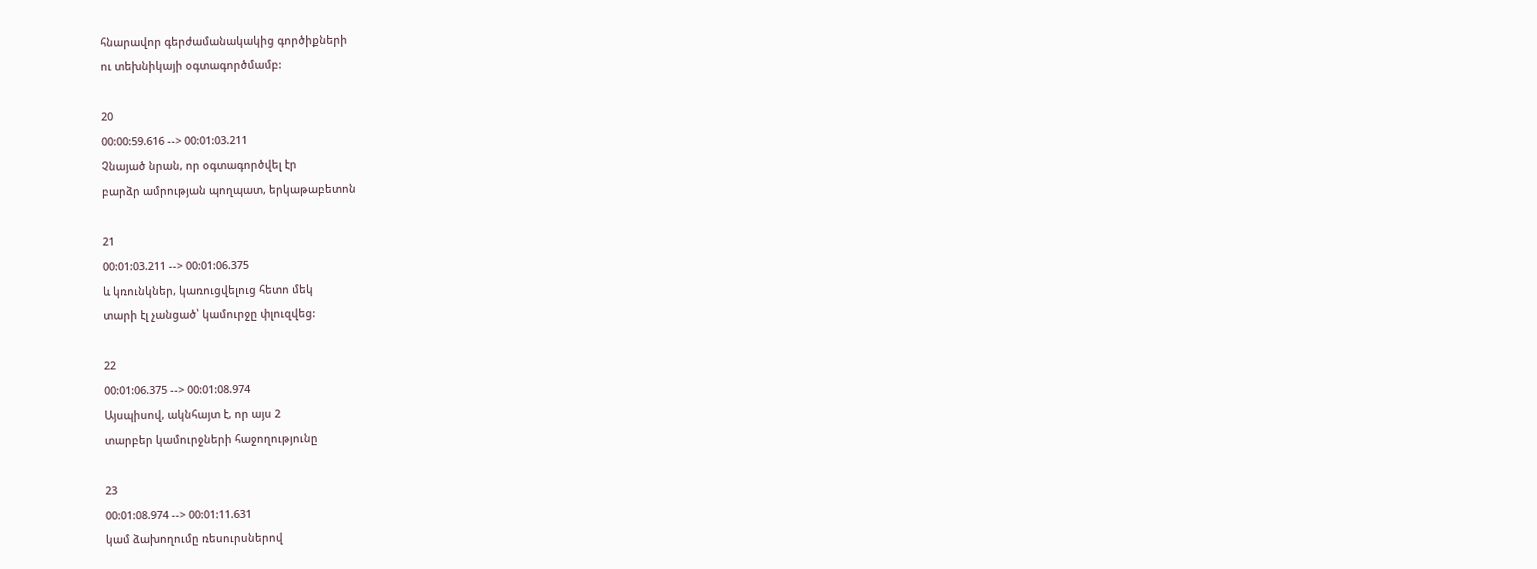հնարավոր գերժամանակակից գործիքների
ու տեխնիկայի օգտագործմամբ:

20
00:00:59.616 --> 00:01:03.211
Չնայած նրան, որ օգտագործվել էր
բարձր ամրության պողպատ, երկաթաբետոն

21
00:01:03.211 --> 00:01:06.375
և կռունկներ, կառուցվելուց հետո մեկ
տարի էլ չանցած՝ կամուրջը փլուզվեց:

22
00:01:06.375 --> 00:01:08.974
Այսպիսով, ակնհայտ է, որ այս 2
տարբեր կամուրջների հաջողությունը

23
00:01:08.974 --> 00:01:11.631
կամ ձախողումը ռեսուրսներով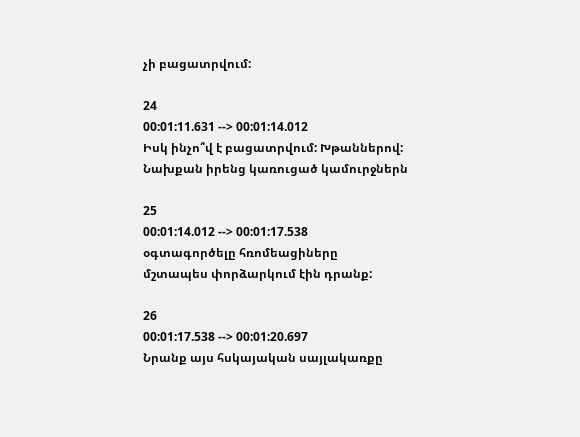չի բացատրվում:

24
00:01:11.631 --> 00:01:14.012
Իսկ ինչո՞վ է բացատրվում: Խթաններով:
Նախքան իրենց կառուցած կամուրջներն

25
00:01:14.012 --> 00:01:17.538
օգտագործելը հռոմեացիները
մշտապես փորձարկում էին դրանք:

26
00:01:17.538 --> 00:01:20.697
Նրանք այս հսկայական սայլակառքը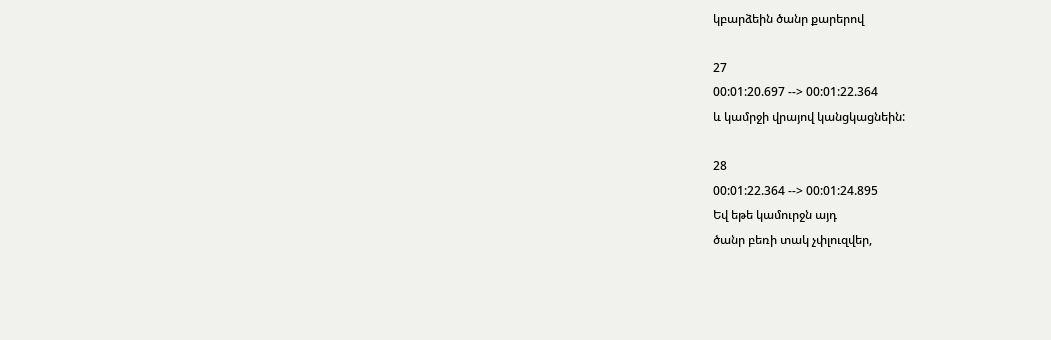կբարձեին ծանր քարերով

27
00:01:20.697 --> 00:01:22.364
և կամրջի վրայով կանցկացնեին:

28
00:01:22.364 --> 00:01:24.895
Եվ եթե կամուրջն այդ
ծանր բեռի տակ չփլուզվեր,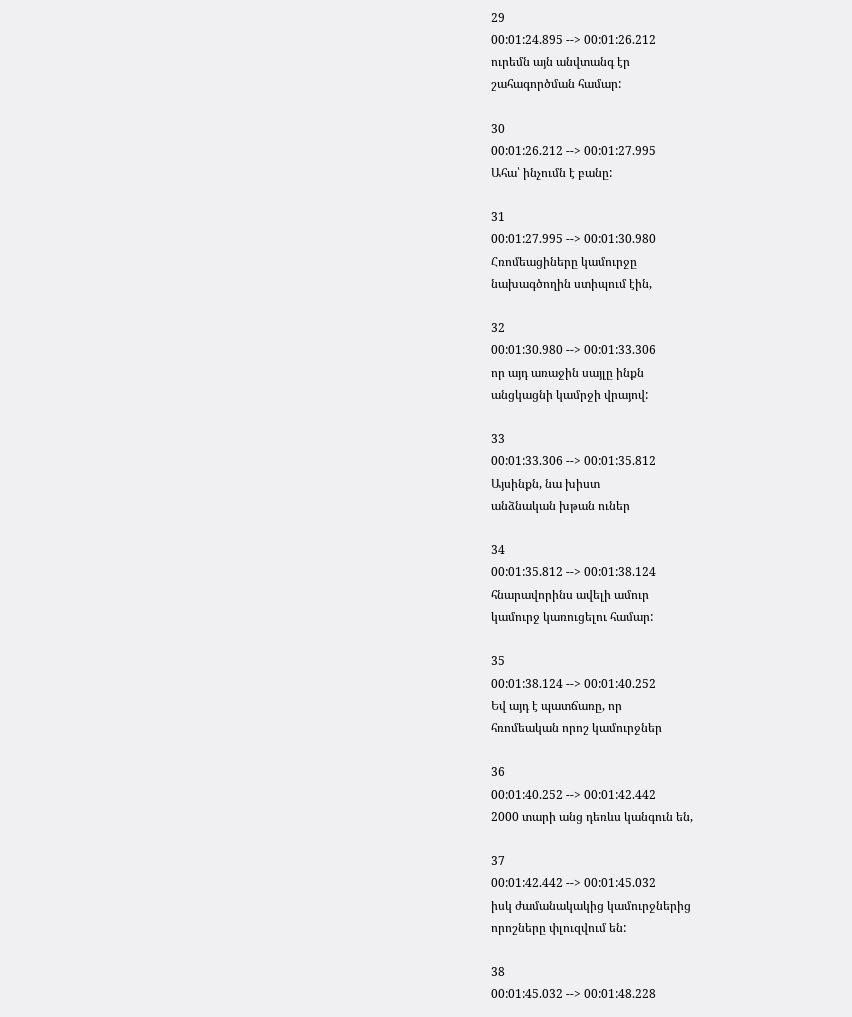29
00:01:24.895 --> 00:01:26.212
ուրեմն այն անվտանգ էր
շահագործման համար:

30
00:01:26.212 --> 00:01:27.995
Ահա՝ ինչումն է բանը:

31
00:01:27.995 --> 00:01:30.980
Հռոմեացիները կամուրջը
նախագծողին ստիպում էին,

32
00:01:30.980 --> 00:01:33.306
որ այդ առաջին սայլը ինքն
անցկացնի կամրջի վրայով:

33
00:01:33.306 --> 00:01:35.812
Այսինքն, նա խիստ
անձնական խթան ուներ

34
00:01:35.812 --> 00:01:38.124
հնարավորինս ավելի ամուր
կամուրջ կառուցելու համար:

35
00:01:38.124 --> 00:01:40.252
Եվ այդ է պատճառը, որ
հռոմեական որոշ կամուրջներ

36
00:01:40.252 --> 00:01:42.442
2000 տարի անց դեռևս կանգուն են,

37
00:01:42.442 --> 00:01:45.032
իսկ ժամանակակից կամուրջներից
որոշները փլուզվում են:

38
00:01:45.032 --> 00:01:48.228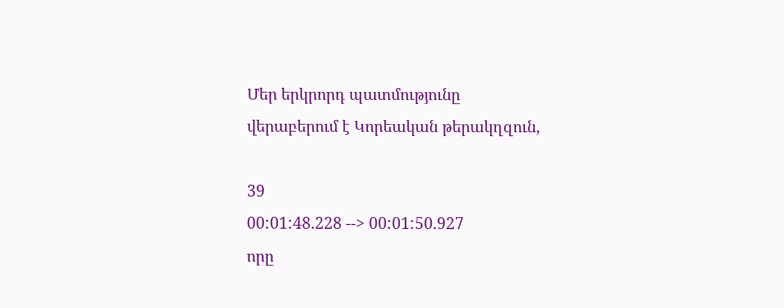Մեր երկրորդ պատմությունը
վերաբերում է Կորեական թերակղզուն,

39
00:01:48.228 --> 00:01:50.927
որը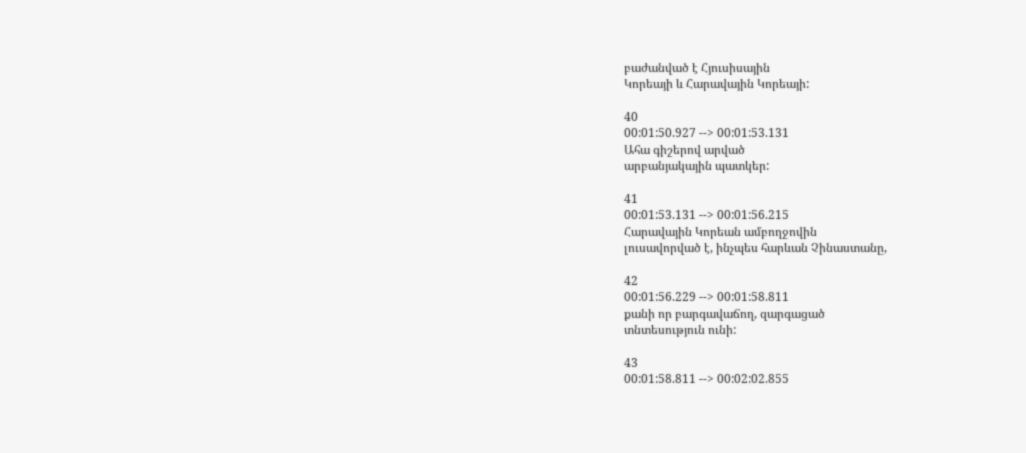բաժանված է Հյուսիսային
Կորեայի և Հարավային Կորեայի:

40
00:01:50.927 --> 00:01:53.131
Ահա գիշերով արված
արբանյակային պատկեր:

41
00:01:53.131 --> 00:01:56.215
Հարավային Կորեան ամբողջովին
լուսավորված է, ինչպես հարևան Չինաստանը,

42
00:01:56.229 --> 00:01:58.811
քանի որ բարգավաճող, զարգացած
տնտեսություն ունի:

43
00:01:58.811 --> 00:02:02.855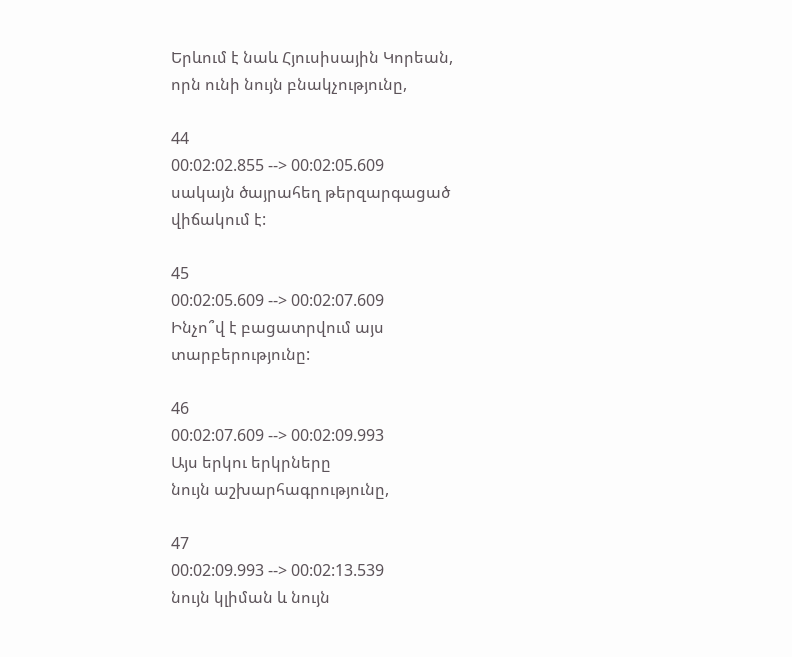Երևում է նաև Հյուսիսային Կորեան,
որն ունի նույն բնակչությունը,

44
00:02:02.855 --> 00:02:05.609
սակայն ծայրահեղ թերզարգացած վիճակում է:

45
00:02:05.609 --> 00:02:07.609
Ինչո՞վ է բացատրվում այս տարբերությունը:

46
00:02:07.609 --> 00:02:09.993
Այս երկու երկրները
նույն աշխարհագրությունը,

47
00:02:09.993 --> 00:02:13.539
նույն կլիման և նույն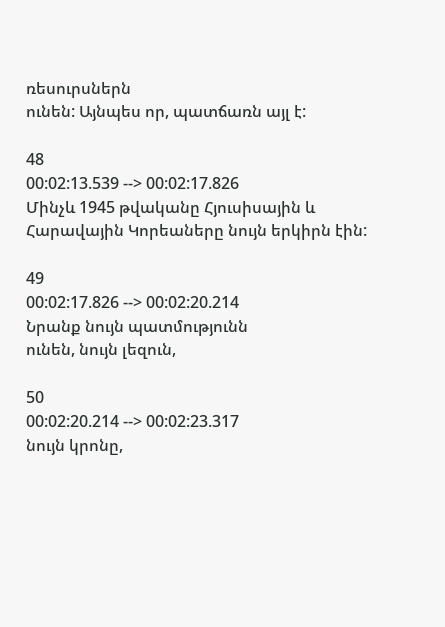ռեսուրսներն
ունեն: Այնպես որ, պատճառն այլ է:

48
00:02:13.539 --> 00:02:17.826
Մինչև 1945 թվականը Հյուսիսային և
Հարավային Կորեաները նույն երկիրն էին:

49
00:02:17.826 --> 00:02:20.214
Նրանք նույն պատմությունն
ունեն, նույն լեզուն,

50
00:02:20.214 --> 00:02:23.317
նույն կրոնը,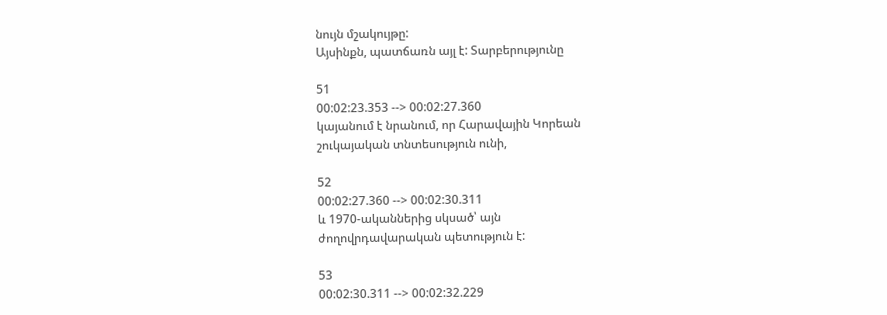նույն մշակույթը:
Այսինքն, պատճառն այլ է: Տարբերությունը

51
00:02:23.353 --> 00:02:27.360
կայանում է նրանում, որ Հարավային Կորեան
շուկայական տնտեսություն ունի,

52
00:02:27.360 --> 00:02:30.311
և 1970-ականներից սկսած՝ այն
ժողովրդավարական պետություն է:

53
00:02:30.311 --> 00:02:32.229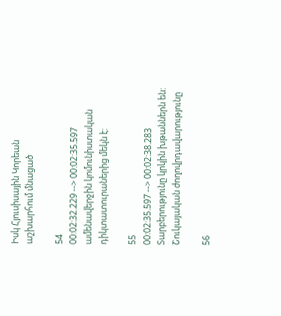Իսկ Հյուսիսային Կորեան
աշխարհում մնացած

54
00:02:32.229 --> 00:02:35.597
ամենավերջին կոմունիստական
դիկտատուրաներից մեկն է:

55
00:02:35.597 --> 00:02:38.283
Տարբերությունը կրկին խթաններն են:
Շուկայական ժողովրդավարությունը

56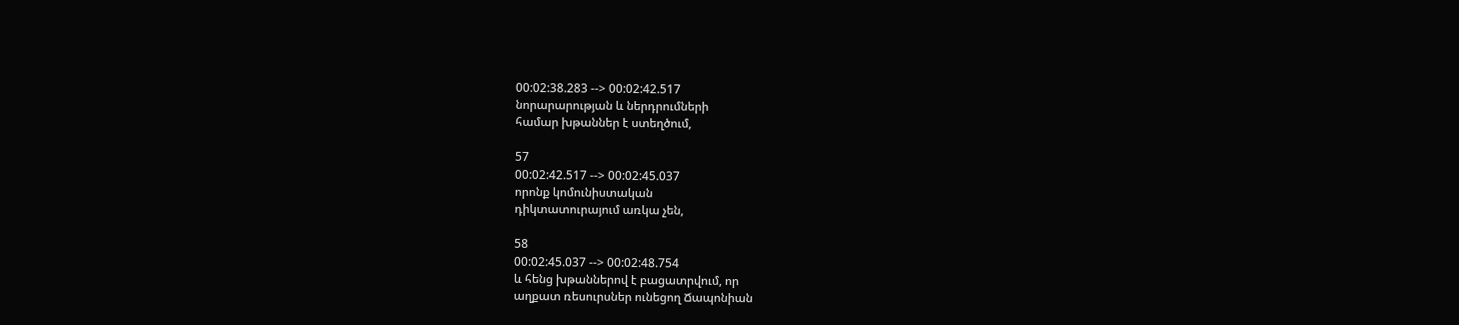00:02:38.283 --> 00:02:42.517
նորարարության և ներդրումների
համար խթաններ է ստեղծում,

57
00:02:42.517 --> 00:02:45.037
որոնք կոմունիստական
դիկտատուրայում առկա չեն,

58
00:02:45.037 --> 00:02:48.754
և հենց խթաններով է բացատրվում, որ
աղքատ ռեսուրսներ ունեցող Ճապոնիան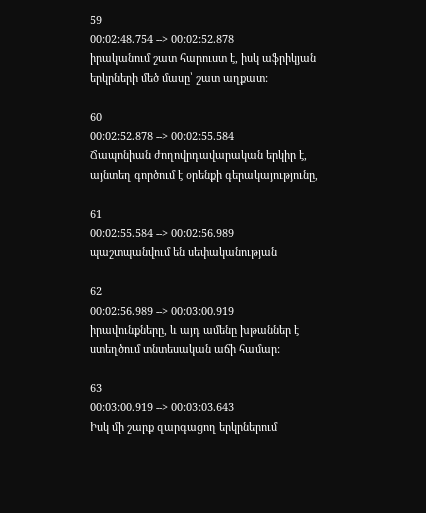59
00:02:48.754 --> 00:02:52.878
իրականում շատ հարուստ է, իսկ աֆրիկյան
երկրների մեծ մասը՝ շատ աղքատ:

60
00:02:52.878 --> 00:02:55.584
Ճապոնիան ժողովրդավարական երկիր է,
այնտեղ գործում է օրենքի գերակայությունը,

61
00:02:55.584 --> 00:02:56.989
պաշտպանվում են սեփականության

62
00:02:56.989 --> 00:03:00.919
իրավունքները, և այդ ամենը խթաններ է
ստեղծում տնտեսական աճի համար:

63
00:03:00.919 --> 00:03:03.643
Իսկ մի շարք զարգացող երկրներում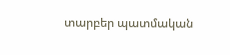տարբեր պատմական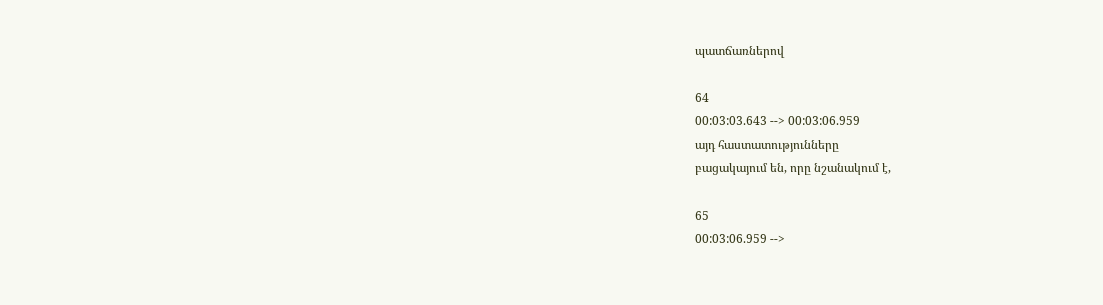պատճառներով

64
00:03:03.643 --> 00:03:06.959
այդ հաստատությունները
բացակայում են, որը նշանակում է,

65
00:03:06.959 -->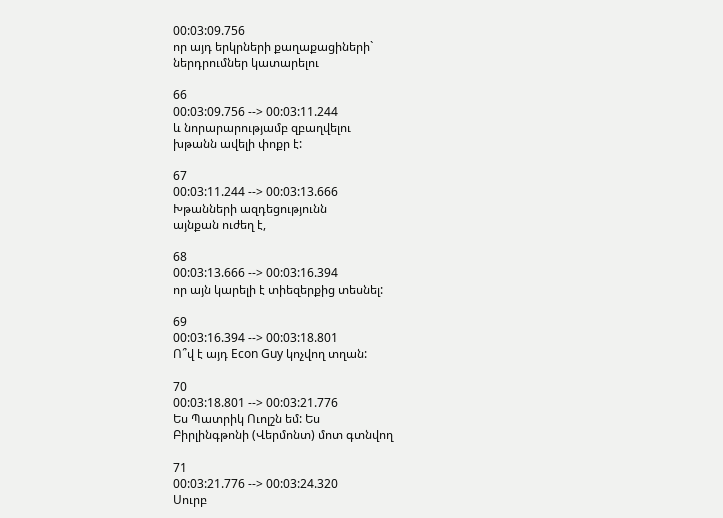00:03:09.756
որ այդ երկրների քաղաքացիների`
ներդրումներ կատարելու

66
00:03:09.756 --> 00:03:11.244
և նորարարությամբ զբաղվելու
խթանն ավելի փոքր է:

67
00:03:11.244 --> 00:03:13.666
Խթանների ազդեցությունն
այնքան ուժեղ է,

68
00:03:13.666 --> 00:03:16.394
որ այն կարելի է տիեզերքից տեսնել:

69
00:03:16.394 --> 00:03:18.801
Ո՞վ է այդ Econ Guy կոչվող տղան:

70
00:03:18.801 --> 00:03:21.776
Ես Պատրիկ Ուոլշն եմ: Ես
Բիրլինգթոնի (Վերմոնտ) մոտ գտնվող

71
00:03:21.776 --> 00:03:24.320
Սուրբ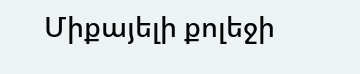Միքայելի քոլեջի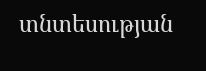տնտեսության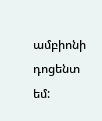ամբիոնի դոցենտ եմ: